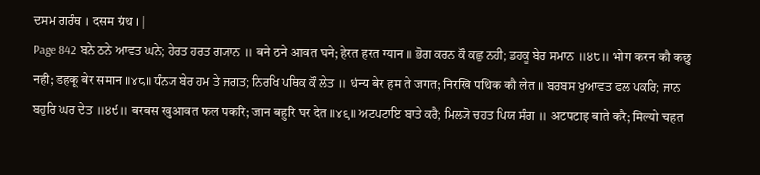ਦਸਮ ਗਰੰਥ । दसम ग्रंथ । |
Page 842 ਬਨੇ ਠਨੇ ਆਵਤ ਘਨੇ; ਹੇਰਤ ਹਰਤ ਗ੍ਯਾਨ ॥ बने ठने आवत घने; हेरत हरत ग्यान ॥ ਭੋਗ ਕਰਨ ਕੌ ਕਛੁ ਨਹੀ; ਡਹਕੂ ਬੇਰ ਸਮਾਨ ॥੪੮॥ भोग करन कौ कछु नही; डहकू बेर समान ॥४८॥ ਧੰਨ੍ਯ ਬੇਰ ਹਮ ਤੇ ਜਗਤ; ਨਿਰਖਿ ਪਥਿਕ ਕੌ ਲੇਤ ॥ धंन्य बेर हम ते जगत; निरखि पथिक कौ लेत ॥ ਬਰਬਸ ਖੁਆਵਤ ਫਲ ਪਕਰਿ; ਜਾਨ ਬਹੁਰਿ ਘਰ ਦੇਤ ॥੪੯॥ बरबस खुआवत फल पकरि; जान बहुरि घर देत ॥४९॥ ਅਟਪਟਾਇ ਬਾਤੇ ਕਰੈ; ਮਿਲ੍ਯੋ ਚਹਤ ਪਿਯ ਸੰਗ ॥ अटपटाइ बाते करै; मिल्यो चहत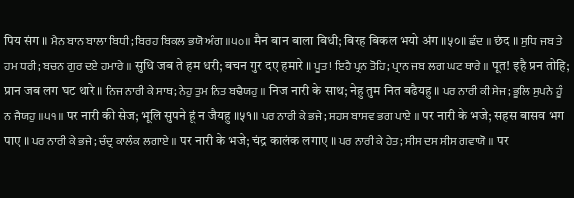पिय संग ॥ ਮੈਨ ਬਾਨ ਬਾਲਾ ਬਿਧੀ; ਬਿਰਹ ਬਿਕਲ ਭਯੋ ਅੰਗ ॥੫੦॥ मैन बान बाला बिधी; बिरह बिकल भयो अंग ॥५०॥ ਛੰਦ ॥ छंद ॥ ਸੁਧਿ ਜਬ ਤੇ ਹਮ ਧਰੀ; ਬਚਨ ਗੁਰ ਦਏ ਹਮਾਰੇ ॥ सुधि जब ते हम धरी; बचन गुर दए हमारे ॥ ਪੂਤ! ਇਹੈ ਪ੍ਰਨ ਤੋਹਿ; ਪ੍ਰਾਨ ਜਬ ਲਗ ਘਟ ਥਾਰੇ ॥ पूत! इहै प्रन तोहि; प्रान जब लग घट थारे ॥ ਨਿਜ ਨਾਰੀ ਕੇ ਸਾਥ; ਨੇਹੁ ਤੁਮ ਨਿਤ ਬਢੈਯਹੁ ॥ निज नारी के साथ; नेहु तुम नित बढैयहु ॥ ਪਰ ਨਾਰੀ ਕੀ ਸੇਜ; ਭੂਲਿ ਸੁਪਨੇ ਹੂੰ ਨ ਜੈਯਹੁ ॥੫੧॥ पर नारी की सेज; भूलि सुपने हूं न जैयहु ॥५१॥ ਪਰ ਨਾਰੀ ਕੇ ਭਜੇ; ਸਹਸ ਬਾਸਵ ਭਗ ਪਾਏ ॥ पर नारी के भजे; सहस बासव भग पाए ॥ ਪਰ ਨਾਰੀ ਕੇ ਭਜੇ; ਚੰਦ੍ਰ ਕਾਲੰਕ ਲਗਾਏ ॥ पर नारी के भजे; चंद्र कालंक लगाए ॥ ਪਰ ਨਾਰੀ ਕੇ ਹੇਤ; ਸੀਸ ਦਸ ਸੀਸ ਗਵਾਯੋ ॥ पर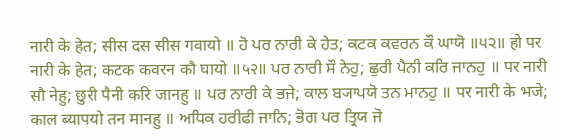नारी के हेत; सीस दस सीस गवायो ॥ ਹੋ ਪਰ ਨਾਰੀ ਕੇ ਹੇਤ; ਕਟਕ ਕਵਰਨ ਕੌ ਘਾਯੋ ॥੫੨॥ हो पर नारी के हेत; कटक कवरन कौ घायो ॥५२॥ ਪਰ ਨਾਰੀ ਸੌ ਨੇਹੁ; ਛੁਰੀ ਪੈਨੀ ਕਰਿ ਜਾਨਹੁ ॥ पर नारी सौ नेहु; छुरी पैनी करि जानहु ॥ ਪਰ ਨਾਰੀ ਕੇ ਭਜੇ; ਕਾਲ ਬ੍ਯਾਪਯੋ ਤਨ ਮਾਨਹੁ ॥ पर नारी के भजे; काल ब्यापयो तन मानहु ॥ ਅਧਿਕ ਹਰੀਫੀ ਜਾਨਿ; ਭੋਗ ਪਰ ਤ੍ਰਿਯ ਜੋ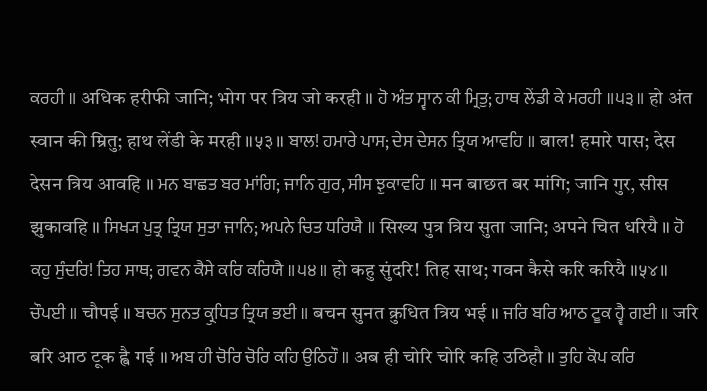ਕਰਹੀ ॥ अधिक हरीफी जानि; भोग पर त्रिय जो करही ॥ ਹੋ ਅੰਤ ਸ੍ਵਾਨ ਕੀ ਮ੍ਰਿਤੁ; ਹਾਥ ਲੇਂਡੀ ਕੇ ਮਰਹੀ ॥੫੩॥ हो अंत स्वान की म्रितु; हाथ लेंडी के मरही ॥५३॥ ਬਾਲ! ਹਮਾਰੇ ਪਾਸ; ਦੇਸ ਦੇਸਨ ਤ੍ਰਿਯ ਆਵਹਿ ॥ बाल! हमारे पास; देस देसन त्रिय आवहि ॥ ਮਨ ਬਾਛਤ ਬਰ ਮਾਂਗਿ; ਜਾਨਿ ਗੁਰ, ਸੀਸ ਝੁਕਾਵਹਿ ॥ मन बाछत बर मांगि; जानि गुर, सीस झुकावहि ॥ ਸਿਖ੍ਯ ਪੁਤ੍ਰ ਤ੍ਰਿਯ ਸੁਤਾ ਜਾਨਿ; ਅਪਨੇ ਚਿਤ ਧਰਿਯੈ ॥ सिख्य पुत्र त्रिय सुता जानि; अपने चित धरियै ॥ ਹੋ ਕਹੁ ਸੁੰਦਰਿ! ਤਿਹ ਸਾਥ; ਗਵਨ ਕੈਸੇ ਕਰਿ ਕਰਿਯੈ ॥੫੪॥ हो कहु सुंदरि! तिह साथ; गवन कैसे करि करियै ॥५४॥ ਚੌਪਈ ॥ चौपई ॥ ਬਚਨ ਸੁਨਤ ਕ੍ਰੁਧਿਤ ਤ੍ਰਿਯ ਭਈ ॥ बचन सुनत क्रुधित त्रिय भई ॥ ਜਰਿ ਬਰਿ ਆਠ ਟੂਕ ਹ੍ਵੈ ਗਈ ॥ जरि बरि आठ टूक ह्वै गई ॥ ਅਬ ਹੀ ਚੋਰਿ ਚੋਰਿ ਕਹਿ ਉਠਿਹੌ ॥ अब ही चोरि चोरि कहि उठिहौ ॥ ਤੁਹਿ ਕੋਪ ਕਰਿ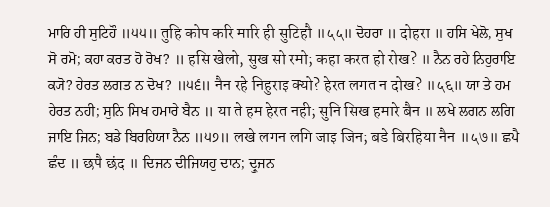ਮਾਰਿ ਹੀ ਸੁਟਿਹੌ ॥੫੫॥ तुहि कोप करि मारि ही सुटिहौ ॥५५॥ ਦੋਹਰਾ ॥ दोहरा ॥ ਹਸਿ ਖੇਲੋ, ਸੁਖ ਸੋ ਰਮੋ; ਕਹਾ ਕਰਤ ਹੋ ਰੋਖ? ॥ हसि खेलो, सुख सो रमो; कहा करत हो रोख? ॥ ਨੈਨ ਰਹੇ ਨਿਹੁਰਾਇ ਕ੍ਯੋ? ਹੇਰਤ ਲਗਤ ਨ ਦੋਖ? ॥੫੬॥ नैन रहे निहुराइ क्यो? हेरत लगत न दोख? ॥५६॥ ਯਾ ਤੇ ਹਮ ਹੇਰਤ ਨਹੀ; ਸੁਨਿ ਸਿਖ ਹਮਾਰੇ ਬੈਨ ॥ या ते हम हेरत नही; सुनि सिख हमारे बैन ॥ ਲਖੇ ਲਗਨ ਲਗਿ ਜਾਇ ਜਿਨ; ਬਡੇ ਬਿਰਹਿਯਾ ਨੈਨ ॥੫੭॥ लखे लगन लगि जाइ जिन; बडे बिरहिया नैन ॥५७॥ ਛਪੈ ਛੰਦ ॥ छपै छंद ॥ ਦਿਜਨ ਦੀਜਿਯਹੁ ਦਾਨ; ਦ੍ਰੁਜਨ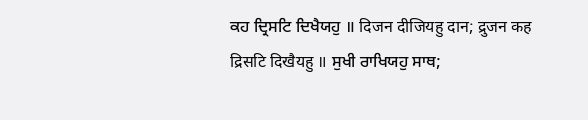ਕਹ ਦ੍ਰਿਸਟਿ ਦਿਖੈਯਹੁ ॥ दिजन दीजियहु दान; द्रुजन कह द्रिसटि दिखैयहु ॥ ਸੁਖੀ ਰਾਖਿਯਹੁ ਸਾਥ;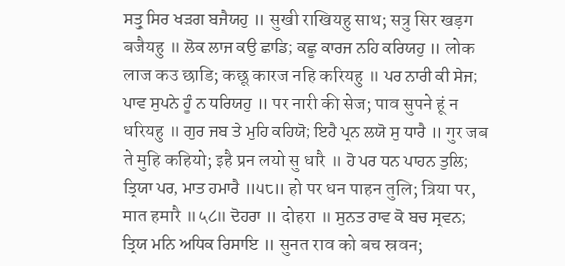ਸਤ੍ਰੁ ਸਿਰ ਖੜਗ ਬਜੈਯਹੁ ॥ सुखी राखियहु साथ; सत्रु सिर खड़ग बजैयहु ॥ ਲੋਕ ਲਾਜ ਕਉ ਛਾਡਿ; ਕਛੂ ਕਾਰਜ ਨਹਿ ਕਰਿਯਹੁ ॥ लोक लाज कउ छाडि; कछू कारज नहि करियहु ॥ ਪਰ ਨਾਰੀ ਕੀ ਸੇਜ; ਪਾਵ ਸੁਪਨੇ ਹੂੰ ਨ ਧਰਿਯਹੁ ॥ पर नारी की सेज; पाव सुपने हूं न धरियहु ॥ ਗੁਰ ਜਬ ਤੇ ਮੁਹਿ ਕਹਿਯੋ; ਇਹੈ ਪ੍ਰਨ ਲਯੋ ਸੁ ਧਾਰੈ ॥ गुर जब ते मुहि कहियो; इहै प्रन लयो सु धारै ॥ ਹੋ ਪਰ ਧਨ ਪਾਹਨ ਤੁਲਿ; ਤ੍ਰਿਯਾ ਪਰ, ਮਾਤ ਹਮਾਰੈ ॥੫੮॥ हो पर धन पाहन तुलि; त्रिया पर, मात हमारै ॥५८॥ ਦੋਹਰਾ ॥ दोहरा ॥ ਸੁਨਤ ਰਾਵ ਕੋ ਬਚ ਸ੍ਰਵਨ; ਤ੍ਰਿਯ ਮਨਿ ਅਧਿਕ ਰਿਸਾਇ ॥ सुनत राव को बच स्रवन;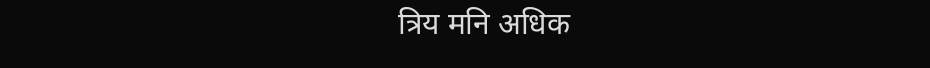त्रिय मनि अधिक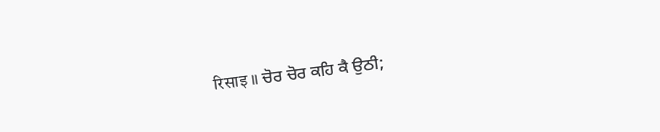रिसाइ ॥ ਚੋਰ ਚੋਰ ਕਹਿ ਕੈ ਉਠੀ;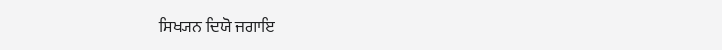ਸਿਖ੍ਯਨ ਦਿਯੋ ਜਗਾਇ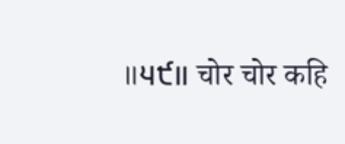॥੫੯॥ चोर चोर कहि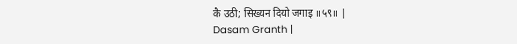कै उठी; सिख्यन दियो जगाइ ॥५९॥ |
Dasam Granth |